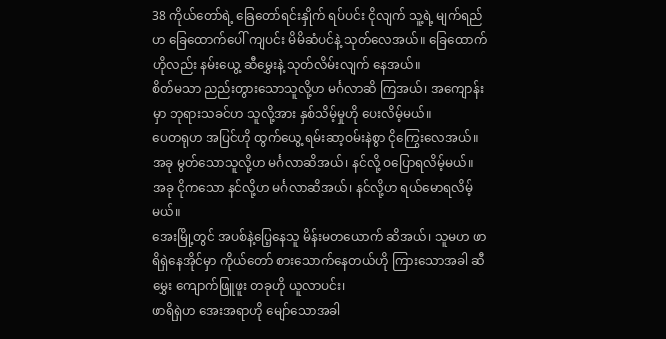38 ကိုယ်တော်ရဲ့ ခြေတော်ရင်းနှိုက် ရပ်ပင်း ငိုလျက် သူ့ရဲ့ မျက်ရည်ဟ ခြေထောက်ပေါ် ကျပင်း မိမိဆံပင်နဲ့ သုတ်လေအယ်။ ခြေထောက်ဟိုလည်း နမ်းယွေ့ ဆီမွှေးနဲ့ သုတ်လိမ်းလျက် နေအယ်။
စိတ်မသာ ညည်းတွားသောသူလို့ဟ မင်္ဂလာဆိ ကြအယ်၊ အကျောန်းမှာ ဘုရားသခင်ဟ သူလို့အား နှစ်သိမ့်မှုဟို ပေးလိမ့်မယ်။
ပေတရုဟ အပြင်ဟို ထွက်ယွေ့ ရမ်းဆာ့ဝမ်းနဲစွာ ငိုကြွေးလေအယ်။
အခု မွတ်သောသူလို့ဟ မင်္ဂလာဆိအယ်၊ နင်လို့ ဝပြောရလိမ့်မယ်။ အခု ငိုကသော နင်လို့ဟ မင်္ဂလာဆိအယ်၊ နင်လို့ဟ ရယ်မောရလိမ့်မယ်။
အေးမြို့တွင် အပစ်နဲ့ပြေ့နေသူ မိန်းမတယောက် ဆိအယ်၊ သူမဟ ဖာရိရှဲနေအိုင်မှာ ကိုယ်တော် စားသောက်နေတယ်ဟို ကြားသောအခါ ဆီမွှေး ကျောက်ဖြူဖူး တခုဟို ယူလာပင်း၊
ဖာရိရှဲဟ အေးအရာဟို မျော်သောအခါ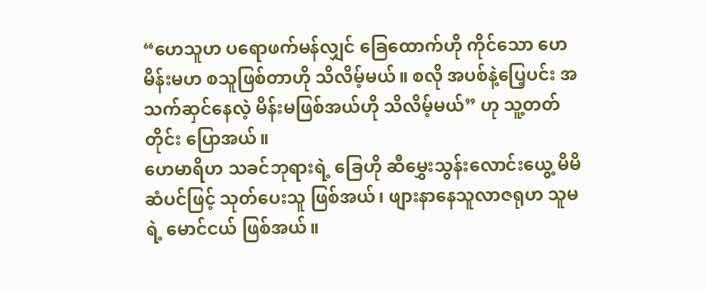“ဟေသူဟ ပရောဖက်မန်လျှင် ခြေထောက်ဟို ကိုင်သော ဟေမိန်းမဟ စသူဖြစ်တာဟို သိလိမ့်မယ်။ စလို အပစ်နဲ့ပြေ့ပင်း အသက်ဆှင်နေလဲ့ မိန်းမဖြစ်အယ်ဟို သိလိမ့်မယ်” ဟု သူ့တတ်တိုင်း ပြောအယ်။
ဟေမာရိဟ သခင်ဘုရားရဲ့ ခြေဟို ဆီမွှေးသွန်းလောင်းယွေ့ မိမိဆံပင်ဖြင့် သုတ်ပေးသူ ဖြစ်အယ်၊ ဖျားနာနေသူလာဇရုဟ သူမရဲ့ မောင်ငယ် ဖြစ်အယ်။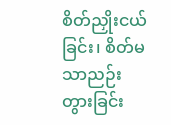စိတ်ညှိုးငယ်ခြင်း၊ စိတ်မသာညဉ်းတွားခြင်း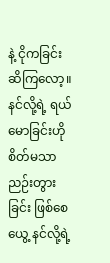နဲ့ ငိုကခြင်း ဆိကြလော့။ နင်လို့ရဲ့ ရယ်မောခြင်းဟို စိတ်မသာညဉ်းတွားခြင်း ဖြစ်စေယွေ့ နင်လို့ရဲ့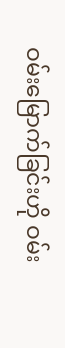ဝမ်းမြောက်ခြင်းဟို ဝမ်း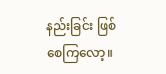နည်းခြင်း ဖြစ်စေကြလော့။